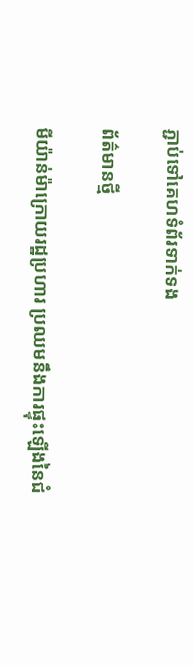ភ្ជាប់ទៅគេហទំព័រទាក់ទង

ព័ត៌មានថ្មី

មីយ៉ាន់ម៉ាក្រោយរដ្ឋប្រហារ ប្រឈមនឹងការផ្ទុះឡើងនៃជំ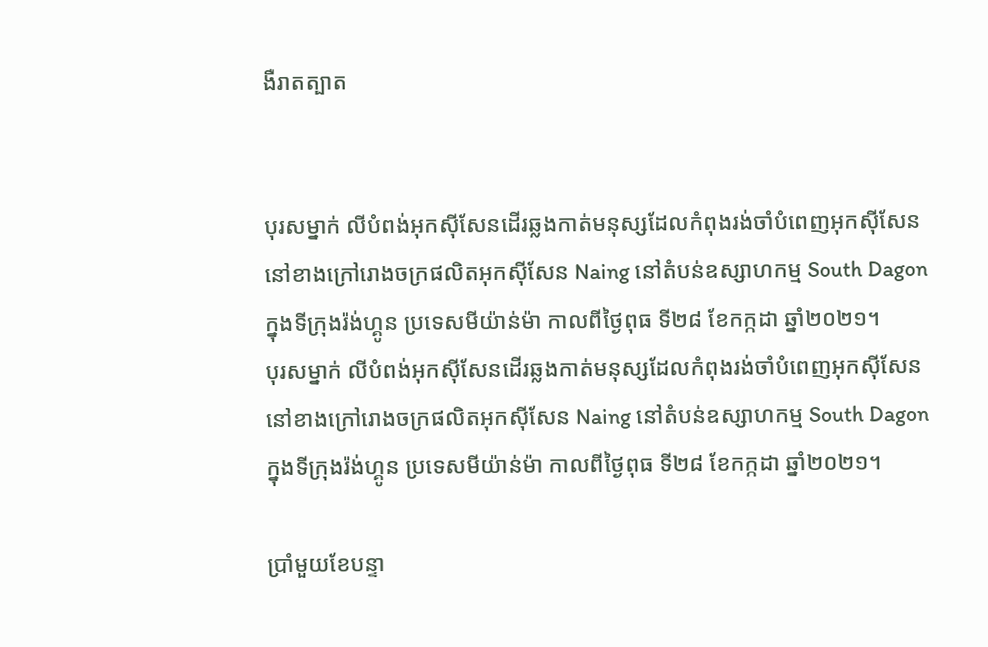ងឺរាតត្បាត


បុរសម្នាក់ លីបំពង់អុកស៊ីសែនដើរឆ្លងកាត់មនុស្សដែលកំពុងរង់ចាំបំពេញអុកស៊ីសែន នៅខាងក្រៅរោងចក្រផលិតអុកស៊ីសែន Naing នៅតំបន់ឧស្សាហកម្ម South Dagon ក្នុងទីក្រុងរ៉ង់ហ្គូន ប្រទេសមីយ៉ាន់ម៉ា កាលពីថ្ងៃពុធ ទី២៨ ខែកក្កដា ឆ្នាំ២០២១។
បុរសម្នាក់ លីបំពង់អុកស៊ីសែនដើរឆ្លងកាត់មនុស្សដែលកំពុងរង់ចាំបំពេញអុកស៊ីសែន នៅខាងក្រៅរោងចក្រផលិតអុកស៊ីសែន Naing នៅតំបន់ឧស្សាហកម្ម South Dagon ក្នុងទីក្រុងរ៉ង់ហ្គូន ប្រទេសមីយ៉ាន់ម៉ា កាលពីថ្ងៃពុធ ទី២៨ ខែកក្កដា ឆ្នាំ២០២១។

ប្រាំមួយខែបន្ទា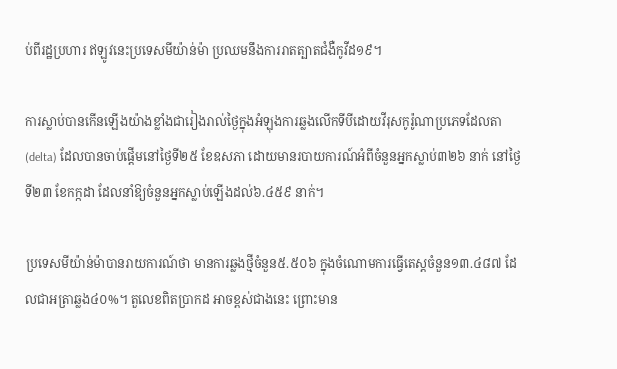ប់ពីរដ្ឋប្រហារ ឥឡូវនេះប្រទេសមីយ៉ាន់ម៉ា ប្រឈមនឹងការរាតត្បាតជំងឺកូវីដ១៩។

ការស្លាប់បានកើនឡើងយ៉ាងខ្លាំងជារៀងរាល់ថ្ងៃក្នុងអំឡុងការឆ្លងលើកទីបីដោយវីរុសកូរ៉ូណាប្រភេទដែលតា (delta) ដែលបានចាប់ផ្តើមនៅថ្ងៃទី២៥ ខែឧសភា ដោយមានរបាយការណ៍អំពីចំនួនអ្នកស្លាប់៣២៦ នាក់ នៅថ្ងៃទី២៣ ខែកក្កដា ដែលនាំឱ្យចំនួនអ្នកស្លាប់ឡើងដល់៦.៤៥៩ នាក់។

ប្រទេសមីយ៉ាន់ម៉ាបានរាយការណ៍ថា មានការឆ្លងថ្មីចំនួន៥.៥០៦ ក្នុងចំណោមការធ្វើតេស្តចំនួន១៣.៤៨៧ ដែលជាអត្រាឆ្លង៤០%។ តួលេខពិតប្រាកដ អាចខ្ពស់ជាងនេះ ព្រោះមាន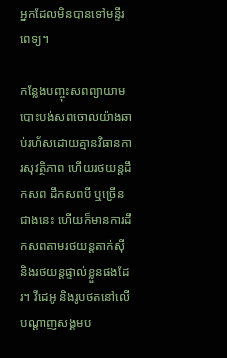អ្នកដែលមិនបានទៅមន្ទីរពេទ្យ។

កន្លែងបញ្ចុះសពព្យាយាមបោះបង់សពចោលយ៉ាងឆាប់រហ័សដោយគ្មានវិធានការសុវត្ថិភាព ហើយរថយន្តដឹកសព ដឹកសពបី ឬច្រើនជាងនេះ ហើយក៏មានការដឹកសពតាមរថយន្តតាក់ស៊ី និងរថយន្តផ្ទាល់ខ្លួនផងដែរ។ វីដេអូ និងរូបថតនៅលើបណ្តាញសង្គមប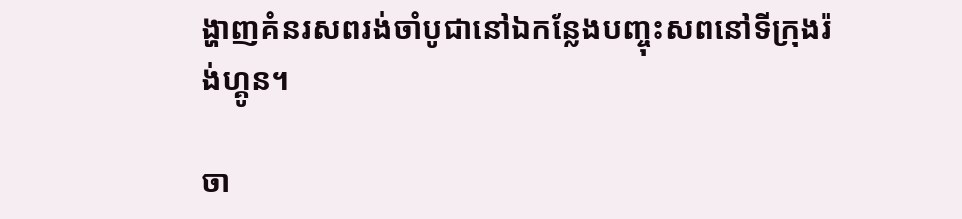ង្ហាញគំនរសពរង់ចាំបូជានៅឯកន្លែងបញ្ចុះសពនៅទីក្រុងរ៉ង់ហ្គូន។

ចា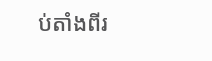ប់តាំងពីរ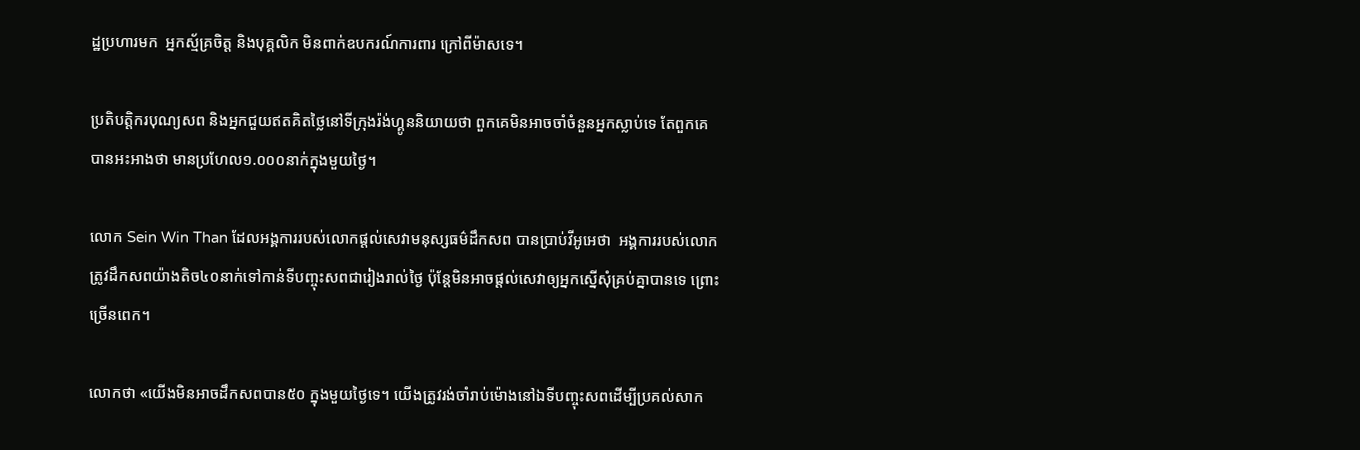ដ្ឋប្រហារមក  អ្នកស្ម័គ្រចិត្ត និងបុគ្គលិក មិនពាក់ឧបករណ៍ការពារ ក្រៅពីម៉ាសទេ។

ប្រតិបត្តិករបុណ្យសព និងអ្នកជួយឥតគិតថ្លៃនៅទីក្រុងរ៉ង់ហ្គូននិយាយថា ពួកគេមិនអាចចាំចំនួនអ្នកស្លាប់ទេ តែពួកគេបានអះអាងថា មានប្រហែល១.០០០នាក់ក្នុងមួយថ្ងៃ។

លោក Sein Win Than ដែលអង្គការរបស់លោកផ្តល់សេវាមនុស្សធម៌ដឹកសព បានប្រាប់វីអូអេថា  អង្គការរបស់លោក ត្រូវដឹកសពយ៉ាងតិច៤០នាក់ទៅកាន់ទីបញ្ចុះសពជារៀងរាល់ថ្ងៃ ប៉ុន្តែមិនអាចផ្តល់សេវាឲ្យអ្នកស្នើសុំគ្រប់គ្នាបានទេ ព្រោះច្រើនពេក។

លោកថា «យើងមិនអាចដឹកសពបាន៥០ ក្នុងមួយថ្ងៃទេ។ យើងត្រូវរង់ចាំរាប់ម៉ោងនៅឯទីបញ្ចុះសពដើម្បីប្រគល់សាក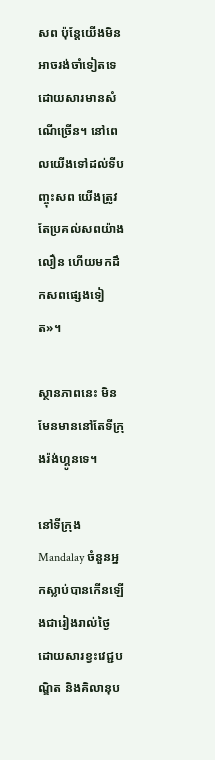សព ប៉ុន្តែយើងមិនអាចរង់ចាំទៀតទេ ដោយសារមានសំណើច្រើន។ នៅពេលយើងទៅដល់ទីបញ្ចុះសព យើងត្រូវតែប្រគល់សពយ៉ាង លឿន ហើយមកដឹកសពផ្សេងទៀត»។

ស្ថានភាពនេះ មិនមែនមាននៅតែទីក្រុងរ៉ង់ហ្គូនទេ។

នៅទីក្រុង Mandalay ចំនួនអ្នកស្លាប់បានកើនឡើងជារៀងរាល់ថ្ងៃ ដោយសារខ្វះវេជ្ជបណ្ឌិត និងគិលានុប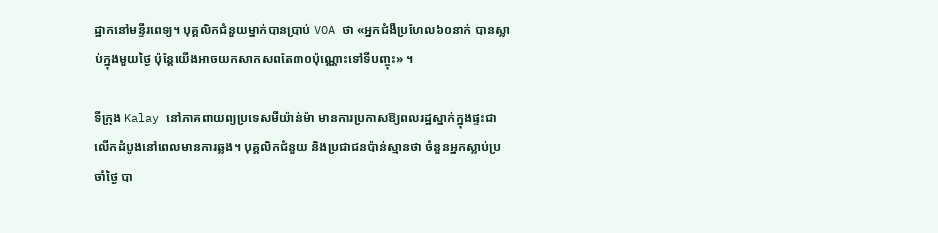ដ្ឋាកនៅមន្ទីរពេទ្យ។ បុគ្គលិកជំនួយម្នាក់បានប្រាប់ VOA ថា «អ្នកជំងឺប្រហែល៦០នាក់ បានស្លាប់ក្នុងមួយថ្ងៃ ប៉ុន្តែយើងអាចយកសាកសពតែ៣០ប៉ុណ្ណោះទៅទីបញ្ចុះ» ។

ទីក្រុង Kalay នៅភាគពាយព្យប្រទេសមីយ៉ាន់ម៉ា មានការប្រកាសឱ្យពលរដ្ឋស្នាក់ក្នុងផ្ទះជាលើកដំបូងនៅពេលមានការឆ្លង។ បុគ្គលិកជំនួយ និងប្រជាជនប៉ាន់ស្មានថា ចំនួនអ្នកស្លាប់ប្រចាំថ្ងៃ បា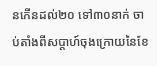នកើនដល់២០ ទៅ៣០នាក់ ចាប់តាំងពីសប្តាហ៍ចុងក្រោយនៃខែ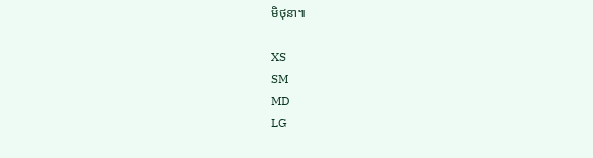មិថុនា៕

XS
SM
MD
LG